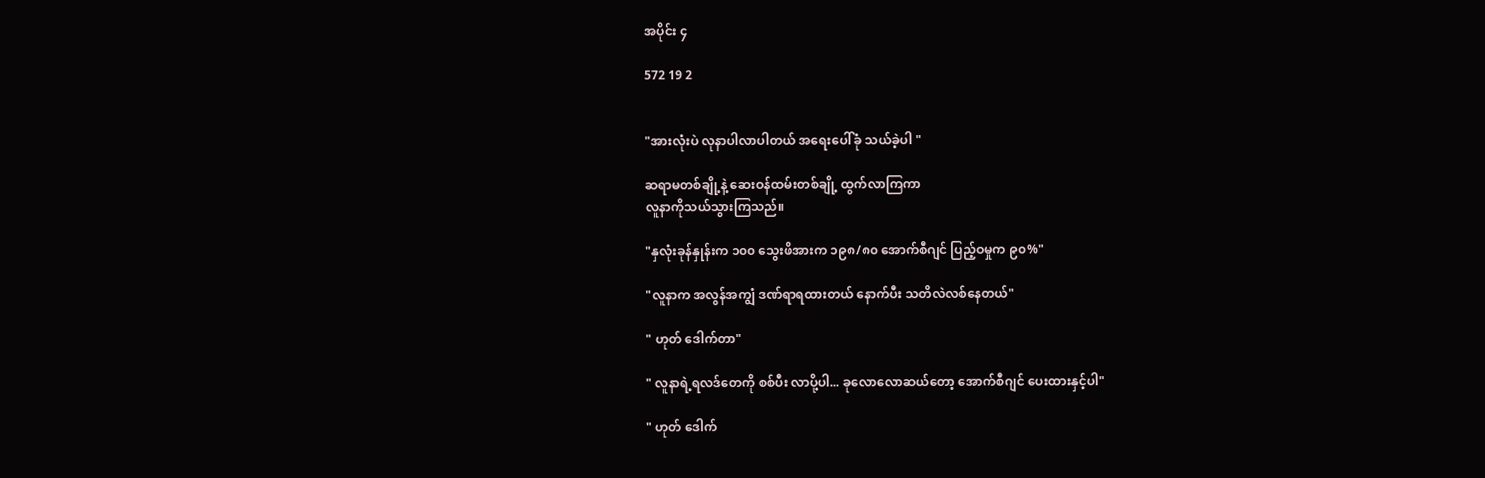အပိုင်း ၄

572 19 2


"အားလုံးပဲ လုနာပါလာပါတယ် အရေးပေါ်ခုံ သယ်ခဲ့ပါ "

ဆရာမတစ်ချို့နဲ့ ဆေးဝန်ထမ်းတစ်ချို့ ထွက်လာကြကာ
လူနာကိုသယ်သွားကြသည်။

"နှလုံးခုန်နှုန်းက ၁၀၀ သွေးဖိအားက ၁၉၈/၈၀ အောက်စီဂျင် ပြည့်ဝမှုက ၉၀%"

"လူနာက အလွန်အကျွံ ဒဏ်ရာရထားတယ် နောက်ပီး သတိလဲလစ်နေတယ်"

" ဟုတ် ဒေါက်တာ"

" လူနာရဲ့ရလဒ်တေကို စစ်ပီး လာပို့ပါ... ခုလောလောဆယ်တော့ အောက်စီဂျင် ပေးထားနှင့်ပါ"

" ဟုတ် ဒေါက်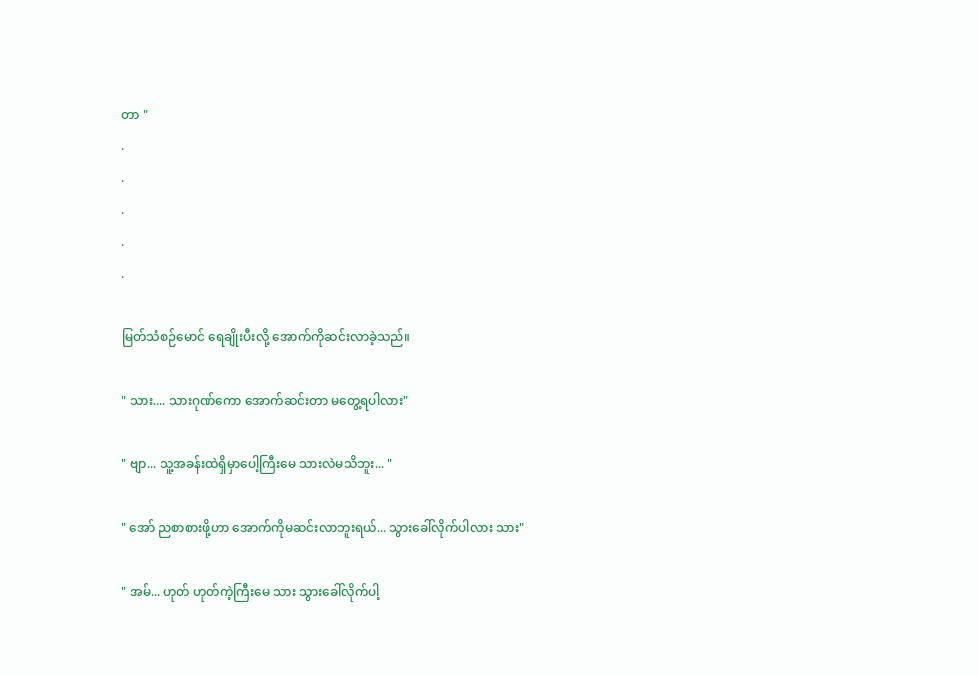တာ "
.
.
.
.
.

မြတ်သံစဉ်မောင် ရေချိုးပီးလို့ အောက်ကိုဆင်းလာခဲ့သည်။

" သား.... သားဂုဏ်ကော အောက်ဆင်းတာ မတွေ့ရပါလား"

" ဗျာ... သူ့အခန်းထဲရှိမှာပေါ့ကြီးမေ သားလဲမသိဘူး... "

" အော် ညစာစားဖို့ဟာ အောက်ကိုမဆင်းလာဘူးရယ်... သွားခေါ်လိုက်ပါလား သား"

" အမ်... ဟုတ် ဟုတ်ကဲ့ကြီးမေ သား သွားခေါ်လိုက်ပါ့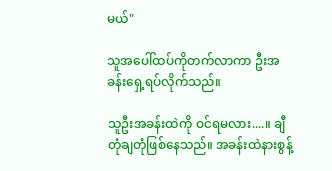မယ်"

သူအပေါ်ထပ်ကိုတက်လာကာ ဦးအခန်းရှေ့ရပ်လိုက်သည်။

သူဦးအခန်းထဲကို ဝင်ရမလား....။ ချီတုံချတုံဖြစ်နေသည်။ အခန်းထဲနားစွန့်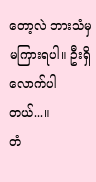တော့လဲ ဘားသံမှမကြားရပါ။ ဦးရှိလောက်ပါတယ်...။
တံ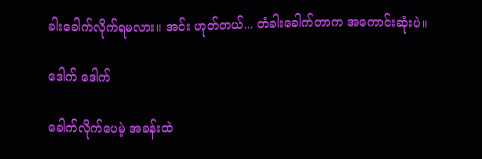ခါးခေါက်လိုက်ရမလား။ အင်း ဟုတ်တယ်... တံခါးခေါက်တာက အကောင်းဆုံးပဲ။

ဒေါက် ဒေါက်

ခေါက်လိုက်ပေမဲ့ အခန်းထဲ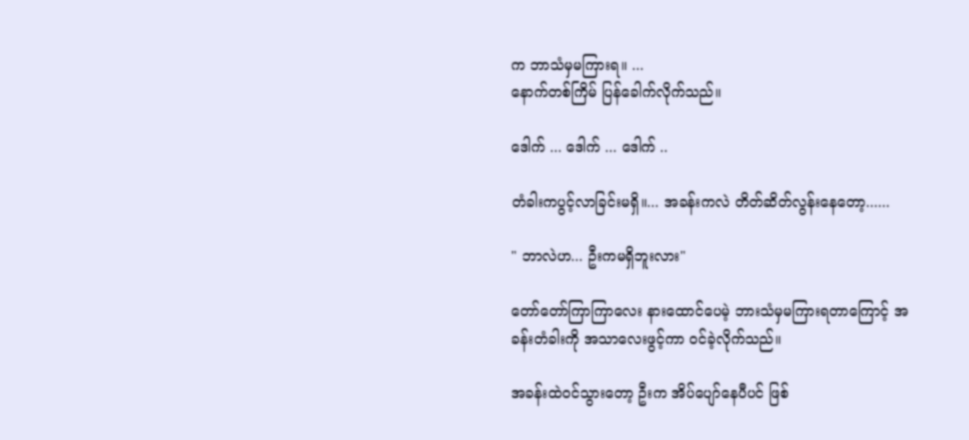က ဘာသံမှမကြားရ။ ...
နောက်တစ်ကြိမ် ပြန်ခေါက်လိုက်သည်။

ဒေါက် ... ဒေါက် ... ဒေါက် ..

တံခါးကပွင့်လာခြင်းမရှိ။... အခန်းကလဲ တိတ်ဆိတ်လွန်းနေတော့......

" ဘာလဲဟ... ဦးကမရှိဘူးလား"

တော်တော်ကြာကြာလေး နားထောင်ပေမဲ့ ဘားသံမှမကြားရတာကြောင့် အခန်းတံခါးကို အသာလေးဖွင့်ကာ ဝင်ခဲ့လိုက်သည်။

အခန်းထဲဝင်သွားတော့ ဦးက အိပ်ပျော်နေပီပင် ဖြစ်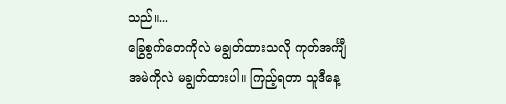သည်။...
ခြွေစွက်တေကိုလဲ မချွတ်ထားသလို ကုတ်အင်္ကျီအမဲကိုလဲ မချွတ်ထားပါ။ ကြည့်ရတာ သူဒီနေ့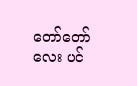တော်တော်လေး ပင်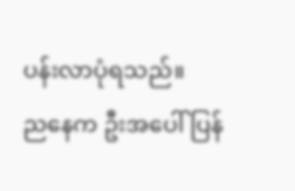ပန်းလာပုံရသည်။
ညနေက ဦးအပေါ် ပြန်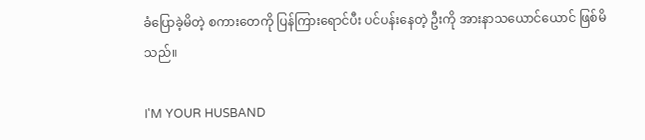ခံပြောခဲ့မိတဲ့ စကားတေကို ပြန်ကြားရောင်ပီး ပင်ပန်းနေတဲ့ ဦးကို အားနာသယောင်ယောင် ဖြစ်မိသည်။

I'M YOUR HUSBAND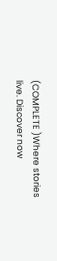(COMPLETE )Where stories live. Discover now